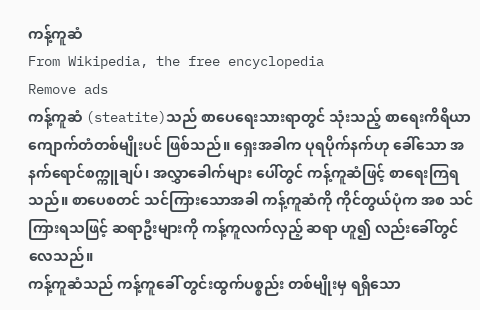ကန့်ကူဆံ
From Wikipedia, the free encyclopedia
Remove ads
ကန့်ကူဆံ (steatite)သည် စာပေရေးသားရာတွင် သုံးသည့် စာရေးကိရိယာ ကျောက်တံတစ်မျိုးပင် ဖြစ်သည်။ ရှေးအခါက ပုရပိုက်နက်ဟု ခေါ်သော အနက်ရောင်စက္ကူချပ်၊ အလွှာခေါက်များ ပေါ်တွင် ကန့်ကူဆံဖြင့် စာရေးကြရသည်။ စာပေစတင် သင်ကြားသောအခါ ကန့်ကူဆံကို ကိုင်တွယ်ပုံက အစ သင်ကြားရသဖြင့် ဆရာဦးများကို ကန့်ကူလက်လှည့် ဆရာ ဟူ၍ လည်းခေါ်တွင်လေသည်။
ကန့်ကူဆံသည် ကန့်ကူခေါ် တွင်းထွက်ပစ္စည်း တစ်မျိုးမှ ရရှိသော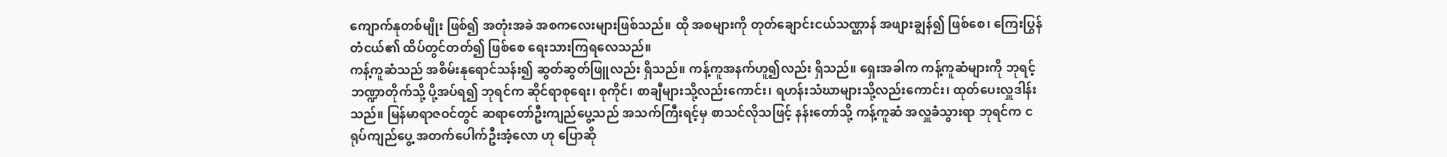ကျောက်နုတစ်မျိုး ဖြစ်၍ အတုံးအခဲ အစကလေးများဖြစ်သည်။ ထို အစများကို တုတ်ချောင်းငယ်သဏ္ဌာန် အဖျားချွန်၍ ဖြစ်စေ၊ ကြေးပြွန်တံငယ်၏ ထိပ်တွင်တတ်၍ ဖြစ်စေ ရေးသားကြရလေသည်။
ကန့်ကူဆံသည် အစိမ်းနုရောင်သန်း၍ ဆွတ်ဆွတ်ဖြူလည်း ရှိသည်။ ကန့်ကူအနက်ဟူ၍လည်း ရှိသည်။ ရှေးအခါက ကန့်ကူဆံများကို ဘုရင့်ဘဏ္ဍာတိုက်သို့ ပို့အပ်ရ၍ ဘုရင်က ဆိုင်ရာစုရေး၊ စုကိုင်၊ စာချီများသို့လည်းကောင်း၊ ရဟန်းသံဃာများသို့လည်းကောင်း၊ ထုတ်ပေးလှူဒါန်းသည်။ မြန်မာရာဇဝင်တွင် ဆရာတော်ဦးကျည်ပွေ့သည် အသက်ကြီးရင့်မှ စာသင်လိုသဖြင့် နန်းတော်သို့ ကန့်ကူဆံ အလှူခံသွားရာ ဘုရင်က ငရုပ်ကျည်ပွေ့ အတက်ပေါက်ဦးအံ့လော ဟု ပြောဆို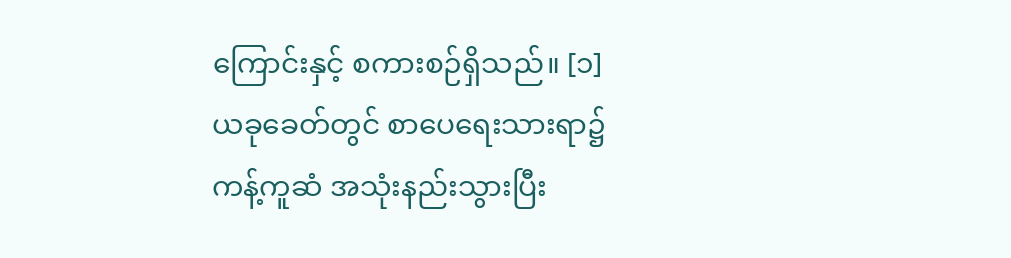ကြောင်းနှင့် စကားစဉ်ရှိသည်။ [၁]
ယခုခေတ်တွင် စာပေရေးသားရာ၌ ကန့်ကူဆံ အသုံးနည်းသွားပြီး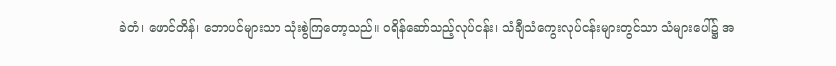ခဲတံ၊ ဖောင်တိန်၊ ဘောပင်များသာ သုံးစွဲကြတော့သည်။ ဝရိန်ဆော်သည့်လုပ်ငန်း၊ သံချီသံကွေးလုပ်ငန်းများတွင်သာ သံများပေါ်၌ အ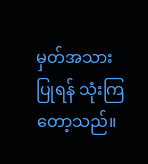မှတ်အသားပြုရန် သုံးကြတော့သည်။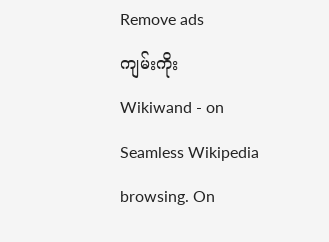Remove ads
ကျမ်းကိုး
Wikiwand - on
Seamless Wikipedia browsing. On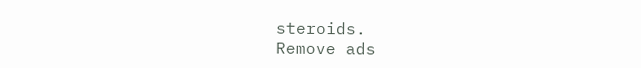steroids.
Remove ads